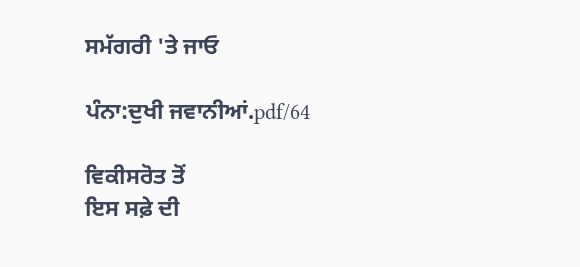ਸਮੱਗਰੀ 'ਤੇ ਜਾਓ

ਪੰਨਾ:ਦੁਖੀ ਜਵਾਨੀਆਂ.pdf/64

ਵਿਕੀਸਰੋਤ ਤੋਂ
ਇਸ ਸਫ਼ੇ ਦੀ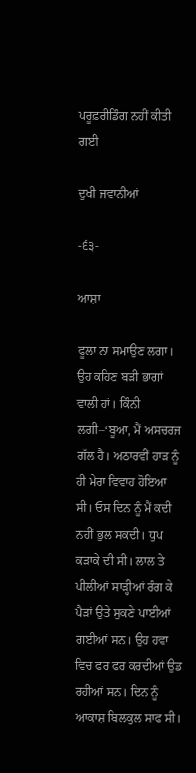ਪਰੂਫ਼ਰੀਡਿੰਗ ਨਹੀਂ ਕੀਤੀ ਗਈ

ਦੁਖੀ ਜਵਾਨੀਆਂ

-੬੩-

ਆਸ਼ਾ

ਫੂਲਾ ਨਾ ਸਮਾਉਣ ਲਗਾ। ਉਹ ਕਹਿਣ ਬੜੀ ਭਾਗਾਂ ਵਾਲੀ ਹਾਂ। ਕਿੰਨੀ ਲਗੀ–‘ਬੂਆ, ਮੈਂ ਅਸਚਰਜ ਗੱਲ ਹੈ। ਅਠਾਰਵੀਂ ਹਾੜ ਨੂੰ ਹੀ ਮੇਰਾ ਵਿਵਾਹ ਹੋਇਆ ਸੀ। ਓਸ ਦਿਨ ਨੂੰ ਮੈਂ ਕਦੀ ਨਹੀਂ ਭੁਲ ਸਕਦੀ। ਧੁਪ ਕੜਾਕੇ ਦੀ ਸੀ। ਲਾਲ ਤੇ ਪੀਲੀਆਂ ਸਾੜ੍ਹੀਆਂ ਰੰਗ ਕੇ ਪੈੜਾਂ ਉਤੇ ਸੁਕਣੇ ਪਾਈਆਂ ਗਈਆਂ ਸਨ। ਉਹ ਹਵਾ ਵਿਚ ਫਰ ਫਰ ਕਰਦੀਆਂ ਉਡ ਰਹੀਆਂ ਸਨ। ਦਿਨ ਨੂੰ ਆਕਾਸ਼ ਬਿਲਕੁਲ ਸਾਫ ਸੀ।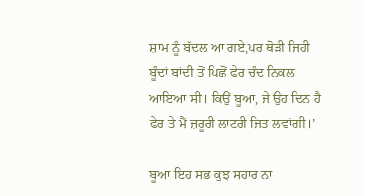ਸ਼ਾਮ ਨੂੰ ਬੱਦਲ ਆ ਗਏ,ਪਰ ਥੋੜੀ ਜਿਹੀ ਬੂੰਦਾਂ ਬਾਂਦੀ ਤੋਂ ਪਿਛੋਂ ਫੇਰ ਚੰਦ ਨਿਕਲ ਆਇਆ ਸੀ। ਕਿਉਂ ਬੂਆ, ਜੇ ਉਹ ਦਿਨ ਹੈ ਫੇਰ ਤੇ ਮੈਂ ਜ਼ਰੂਰੀ ਲਾਟਰੀ ਜਿਤ ਲਵਾਂਗੀ।’

ਬੂਆ ਇਹ ਸਭ ਕੁਝ ਸਹਾਰ ਨਾ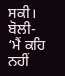ਸਕੀ। ਬੋਲੀ- ‘ਮੈਂ ਕਹਿ ਨਹੀਂ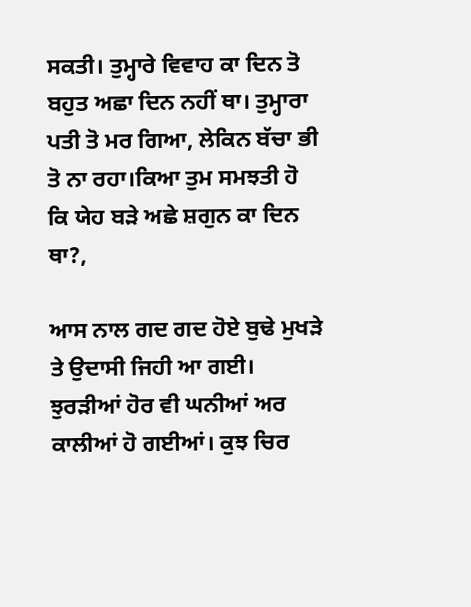ਸਕਤੀ। ਤੁਮ੍ਹਾਰੇ ਵਿਵਾਹ ਕਾ ਦਿਨ ਤੋ ਬਹੁਤ ਅਛਾ ਦਿਨ ਨਹੀਂ ਥਾ। ਤੁਮ੍ਹਾਰਾ ਪਤੀ ਤੋ ਮਰ ਗਿਆ, ਲੇਕਿਨ ਬੱਚਾ ਭੀ ਤੋ ਨਾ ਰਹਾ।ਕਿਆ ਤੁਮ ਸਮਝਤੀ ਹੋ ਕਿ ਯੇਹ ਬੜੇ ਅਛੇ ਸ਼ਗੁਨ ਕਾ ਦਿਨ ਥਾ?,

ਆਸ ਨਾਲ ਗਦ ਗਦ ਹੋਏ ਬੁਢੇ ਮੁਖੜੇ ਤੇ ਉਦਾਸੀ ਜਿਹੀ ਆ ਗਈ। ਝੁਰੜੀਆਂ ਹੋਰ ਵੀ ਘਨੀਆਂ ਅਰ ਕਾਲੀਆਂ ਹੋ ਗਈਆਂ। ਕੁਝ ਚਿਰ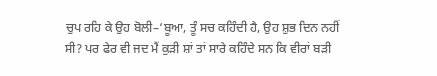ਚੁਪ ਰਹਿ ਕੇ ਉਹ ਬੋਲੀ–‘ਬੂਆ, ਤੂੰ ਸਚ ਕਹਿੰਦੀ ਹੈ, ਉਹ ਸ਼ੁਭ ਦਿਨ ਨਹੀਂ ਸੀ? ਪਰ ਫੇਰ ਵੀ ਜਦ ਮੈਂ ਕੁੜੀ ਸ਼ਾਂ ਤਾਂ ਸਾਰੇ ਕਹਿੰਦੇ ਸਨ ਕਿ ਵੀਰਾਂ ਬੜੀ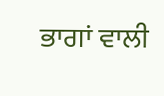ਭਾਗਾਂ ਵਾਲੀ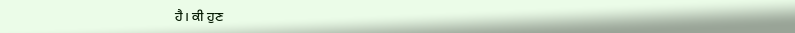ਹੈ। ਕੀ ਹੁਣ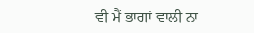ਵੀ ਮੈਂ ਭਾਗਾਂ ਵਾਲੀ ਨਾ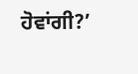ਹੋਵਾਂਗੀ?’